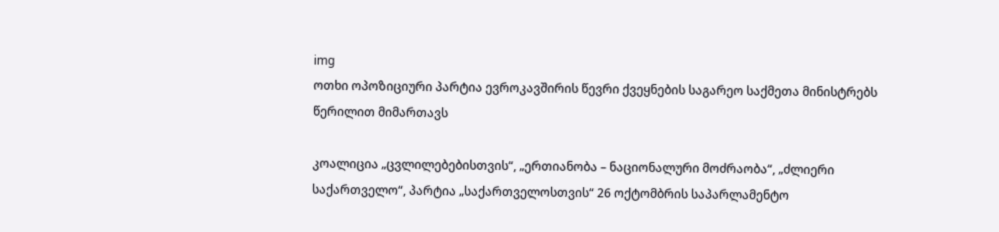img
ოთხი ოპოზიციური პარტია ევროკავშირის წევრი ქვეყნების საგარეო საქმეთა მინისტრებს წერილით მიმართავს

კოალიცია „ცვლილებებისთვის“, „ერთიანობა – ნაციონალური მოძრაობა“, „ძლიერი საქართველო“, პარტია „საქართველოსთვის“ 26 ოქტომბრის საპარლამენტო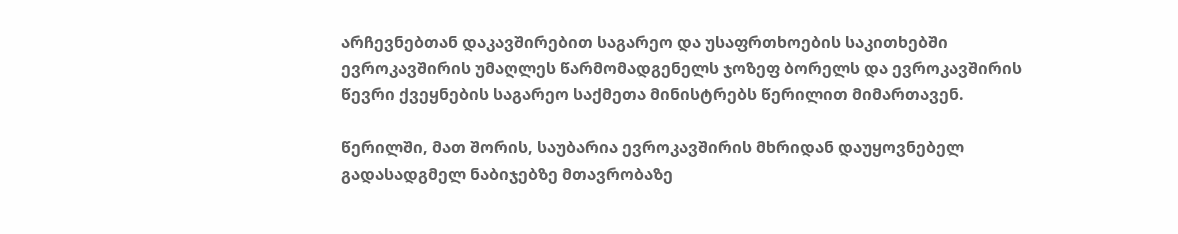არჩევნებთან დაკავშირებით საგარეო და უსაფრთხოების საკითხებში ევროკავშირის უმაღლეს წარმომადგენელს ჯოზეფ ბორელს და ევროკავშირის წევრი ქვეყნების საგარეო საქმეთა მინისტრებს წერილით მიმართავენ.

წერილში, მათ შორის, საუბარია ევროკავშირის მხრიდან დაუყოვნებელ გადასადგმელ ნაბიჯებზე მთავრობაზე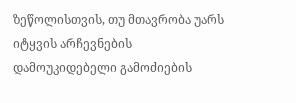ზეწოლისთვის, თუ მთავრობა უარს იტყვის არჩევნების დამოუკიდებელი გამოძიების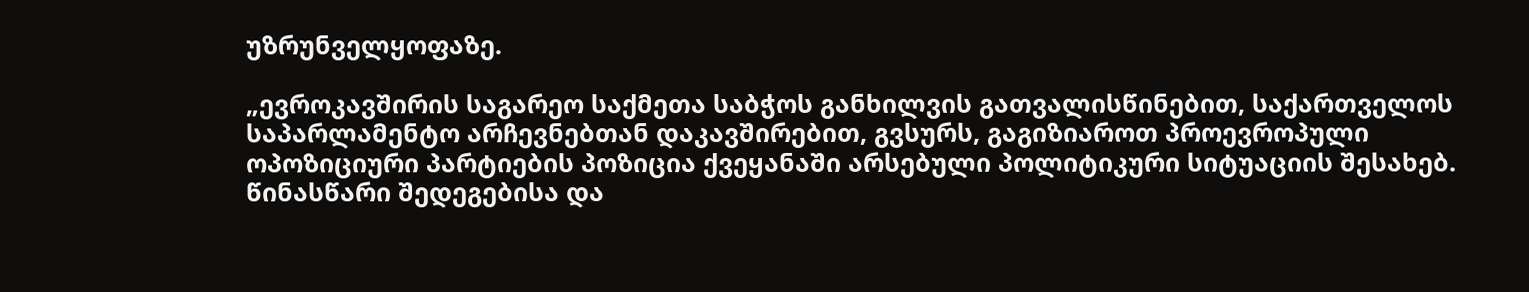უზრუნველყოფაზე.

„ევროკავშირის საგარეო საქმეთა საბჭოს განხილვის გათვალისწინებით, საქართველოს საპარლამენტო არჩევნებთან დაკავშირებით, გვსურს, გაგიზიაროთ პროევროპული ოპოზიციური პარტიების პოზიცია ქვეყანაში არსებული პოლიტიკური სიტუაციის შესახებ. წინასწარი შედეგებისა და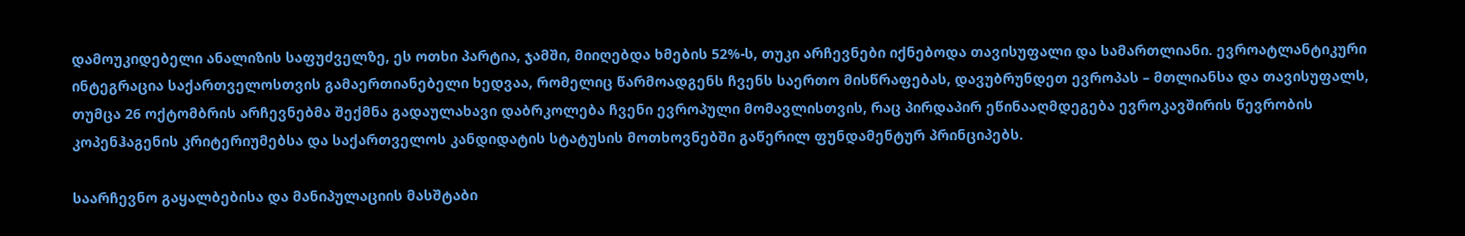დამოუკიდებელი ანალიზის საფუძველზე, ეს ოთხი პარტია, ჯამში, მიიღებდა ხმების 52%-ს, თუკი არჩევნები იქნებოდა თავისუფალი და სამართლიანი. ევროატლანტიკური ინტეგრაცია საქართველოსთვის გამაერთიანებელი ხედვაა, რომელიც წარმოადგენს ჩვენს საერთო მისწრაფებას, დავუბრუნდეთ ევროპას – მთლიანსა და თავისუფალს, თუმცა 26 ოქტომბრის არჩევნებმა შექმნა გადაულახავი დაბრკოლება ჩვენი ევროპული მომავლისთვის, რაც პირდაპირ ეწინააღმდეგება ევროკავშირის წევრობის კოპენჰაგენის კრიტერიუმებსა და საქართველოს კანდიდატის სტატუსის მოთხოვნებში გაწერილ ფუნდამენტურ პრინციპებს.

საარჩევნო გაყალბებისა და მანიპულაციის მასშტაბი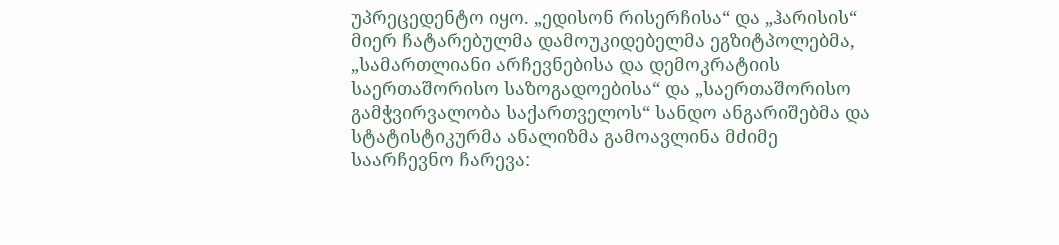უპრეცედენტო იყო. „ედისონ რისერჩისა“ და „ჰარისის“ მიერ ჩატარებულმა დამოუკიდებელმა ეგზიტპოლებმა, „სამართლიანი არჩევნებისა და დემოკრატიის საერთაშორისო საზოგადოებისა“ და „საერთაშორისო გამჭვირვალობა საქართველოს“ სანდო ანგარიშებმა და სტატისტიკურმა ანალიზმა გამოავლინა მძიმე საარჩევნო ჩარევა: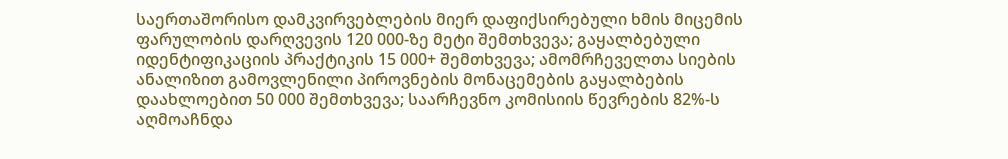საერთაშორისო დამკვირვებლების მიერ დაფიქსირებული ხმის მიცემის ფარულობის დარღვევის 120 000-ზე მეტი შემთხვევა; გაყალბებული იდენტიფიკაციის პრაქტიკის 15 000+ შემთხვევა; ამომრჩეველთა სიების ანალიზით გამოვლენილი პიროვნების მონაცემების გაყალბების დაახლოებით 50 000 შემთხვევა; საარჩევნო კომისიის წევრების 82%-ს აღმოაჩნდა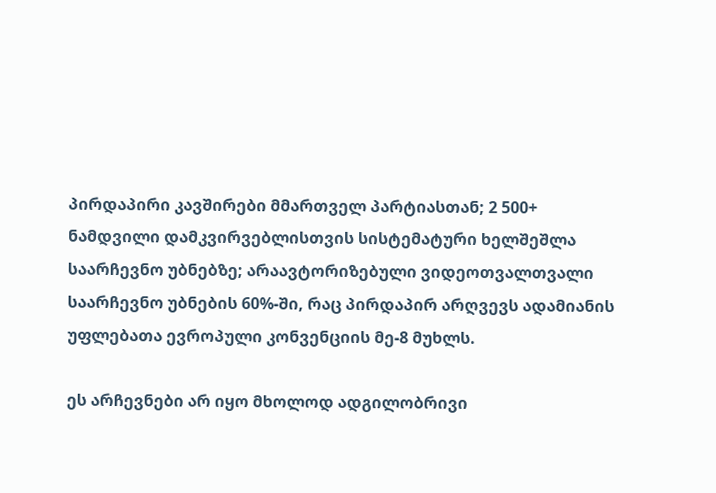პირდაპირი კავშირები მმართველ პარტიასთან; 2 500+ ნამდვილი დამკვირვებლისთვის სისტემატური ხელშეშლა საარჩევნო უბნებზე; არაავტორიზებული ვიდეოთვალთვალი საარჩევნო უბნების 60%-ში, რაც პირდაპირ არღვევს ადამიანის უფლებათა ევროპული კონვენციის მე-8 მუხლს.

ეს არჩევნები არ იყო მხოლოდ ადგილობრივი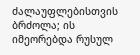ძალაუფლებისთვის ბრძოლა; ის იმეორებდა რუსულ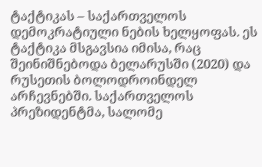ტაქტიკას – საქართველოს დემოკრატიული ნების ხელყოფას. ეს ტაქტიკა მსგავსია იმისა, რაც შეინიშნებოდა ბელარუსში (2020) და რუსეთის ბოლოდროინდელ არჩევნებში. საქართველოს პრეზიდენტმა, სალომე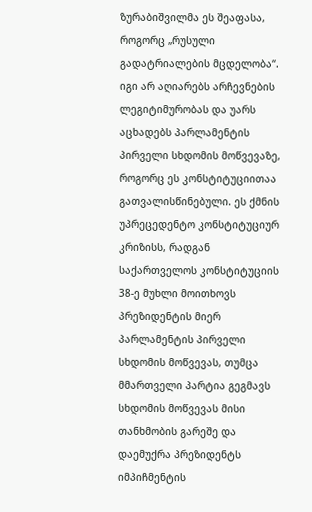ზურაბიშვილმა ეს შეაფასა, როგორც „რუსული გადატრიალების მცდელობა“. იგი არ აღიარებს არჩევნების ლეგიტიმურობას და უარს აცხადებს პარლამენტის პირველი სხდომის მოწვევაზე, როგორც ეს კონსტიტუციითაა გათვალისწინებული. ეს ქმნის უპრეცედენტო კონსტიტუციურ კრიზისს, რადგან საქართველოს კონსტიტუციის 38-ე მუხლი მოითხოვს პრეზიდენტის მიერ პარლამენტის პირველი სხდომის მოწვევას, თუმცა მმართველი პარტია გეგმავს სხდომის მოწვევას მისი თანხმობის გარეშე და დაემუქრა პრეზიდენტს იმპიჩმენტის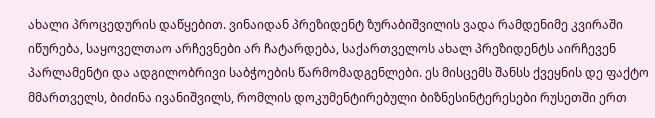ახალი პროცედურის დაწყებით. ვინაიდან პრეზიდენტ ზურაბიშვილის ვადა რამდენიმე კვირაში იწურება, საყოველთაო არჩევნები არ ჩატარდება, საქართველოს ახალ პრეზიდენტს აირჩევენ პარლამენტი და ადგილობრივი საბჭოების წარმომადგენლები. ეს მისცემს შანსს ქვეყნის დე ფაქტო მმართველს, ბიძინა ივანიშვილს, რომლის დოკუმენტირებული ბიზნესინტერესები რუსეთში ერთ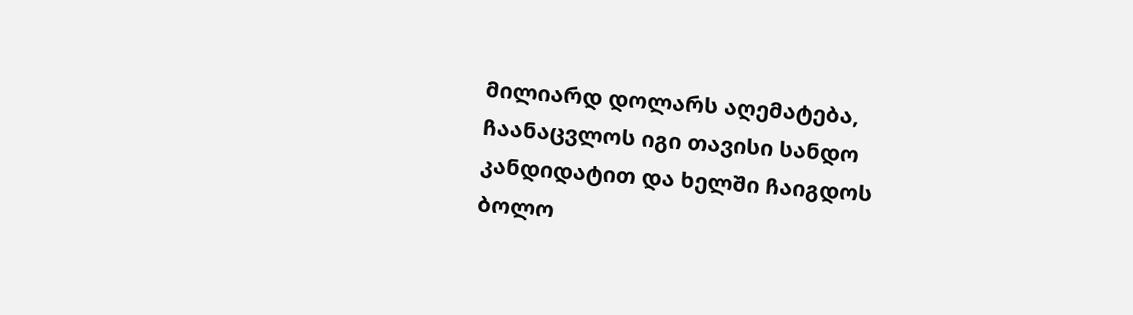მილიარდ დოლარს აღემატება, ჩაანაცვლოს იგი თავისი სანდო კანდიდატით და ხელში ჩაიგდოს ბოლო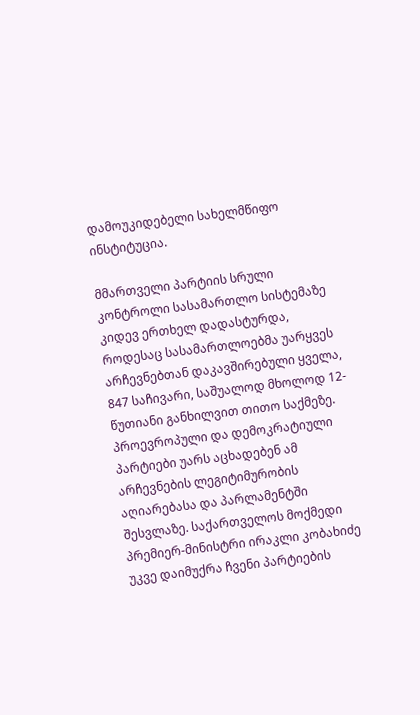დამოუკიდებელი სახელმწიფო ინსტიტუცია.

მმართველი პარტიის სრული კონტროლი სასამართლო სისტემაზე კიდევ ერთხელ დადასტურდა, როდესაც სასამართლოებმა უარყვეს არჩევნებთან დაკავშირებული ყველა, 847 საჩივარი, საშუალოდ მხოლოდ 12-წუთიანი განხილვით თითო საქმეზე. პროევროპული და დემოკრატიული პარტიები უარს აცხადებენ ამ არჩევნების ლეგიტიმურობის აღიარებასა და პარლამენტში შესვლაზე. საქართველოს მოქმედი პრემიერ-მინისტრი ირაკლი კობახიძე უკვე დაიმუქრა ჩვენი პარტიების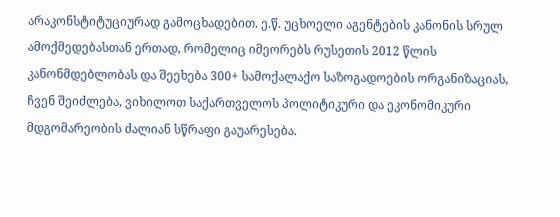არაკონსტიტუციურად გამოცხადებით. ე.წ. უცხოელი აგენტების კანონის სრულ ამოქმედებასთან ერთად, რომელიც იმეორებს რუსეთის 2012 წლის კანონმდებლობას და შეეხება 300+ სამოქალაქო საზოგადოების ორგანიზაციას, ჩვენ შეიძლება, ვიხილოთ საქართველოს პოლიტიკური და ეკონომიკური მდგომარეობის ძალიან სწრაფი გაუარესება.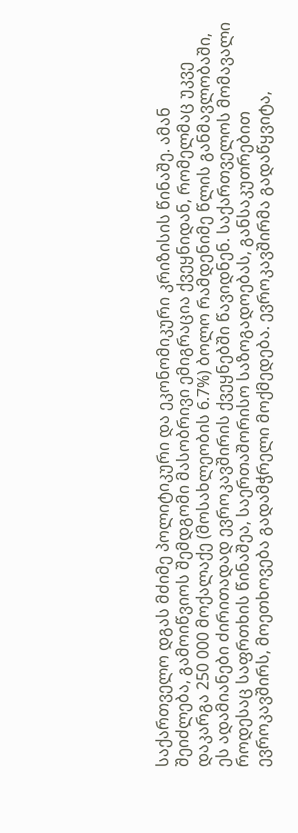საქართველო დგას მძიმე პოლიტიკური და ეკონომიკური კრიზისის წინაშე. ამან შეიძლება, გამოიწვიოს შემდგომი მასობრივი ემიგრაცია ქვეყნიდან, რომელმაც უკვე დაკარგა 250 000 მოქალაქე (მოსახლეობის 6.7%) ბოლო რამდენიმე წლის განმავლობაში, ეს ადამიანები ძირითადად ევროკავშირის ქვეყნებში წავიდნენ. საქართველოს მომავალი როდესაც საფრთხის წინაშეა, საერთაშორისო საზოგადოებას, განსაკუთრებით ევროკავშირს, მოეთხოვება გადამჭრელი მოქმედება. ევროკავშირმა გადაწყვიტა,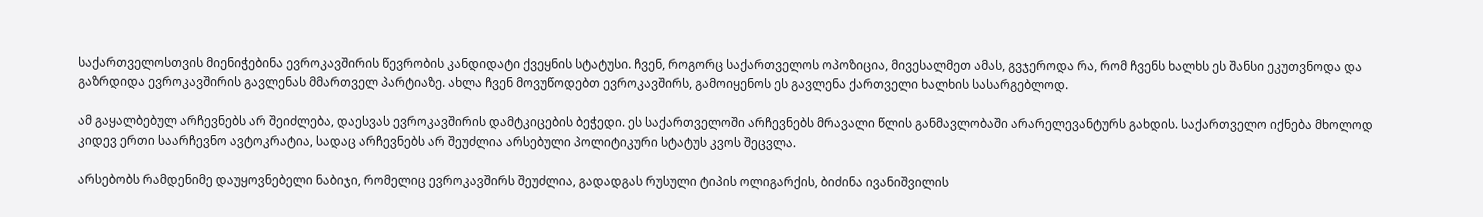საქართველოსთვის მიენიჭებინა ევროკავშირის წევრობის კანდიდატი ქვეყნის სტატუსი. ჩვენ, როგორც საქართველოს ოპოზიცია, მივესალმეთ ამას, გვჯეროდა რა, რომ ჩვენს ხალხს ეს შანსი ეკუთვნოდა და გაზრდიდა ევროკავშირის გავლენას მმართველ პარტიაზე. ახლა ჩვენ მოვუწოდებთ ევროკავშირს, გამოიყენოს ეს გავლენა ქართველი ხალხის სასარგებლოდ.

ამ გაყალბებულ არჩევნებს არ შეიძლება, დაესვას ევროკავშირის დამტკიცების ბეჭედი. ეს საქართველოში არჩევნებს მრავალი წლის განმავლობაში არარელევანტურს გახდის. საქართველო იქნება მხოლოდ კიდევ ერთი საარჩევნო ავტოკრატია, სადაც არჩევნებს არ შეუძლია არსებული პოლიტიკური სტატუს კვოს შეცვლა.

არსებობს რამდენიმე დაუყოვნებელი ნაბიჯი, რომელიც ევროკავშირს შეუძლია, გადადგას რუსული ტიპის ოლიგარქის, ბიძინა ივანიშვილის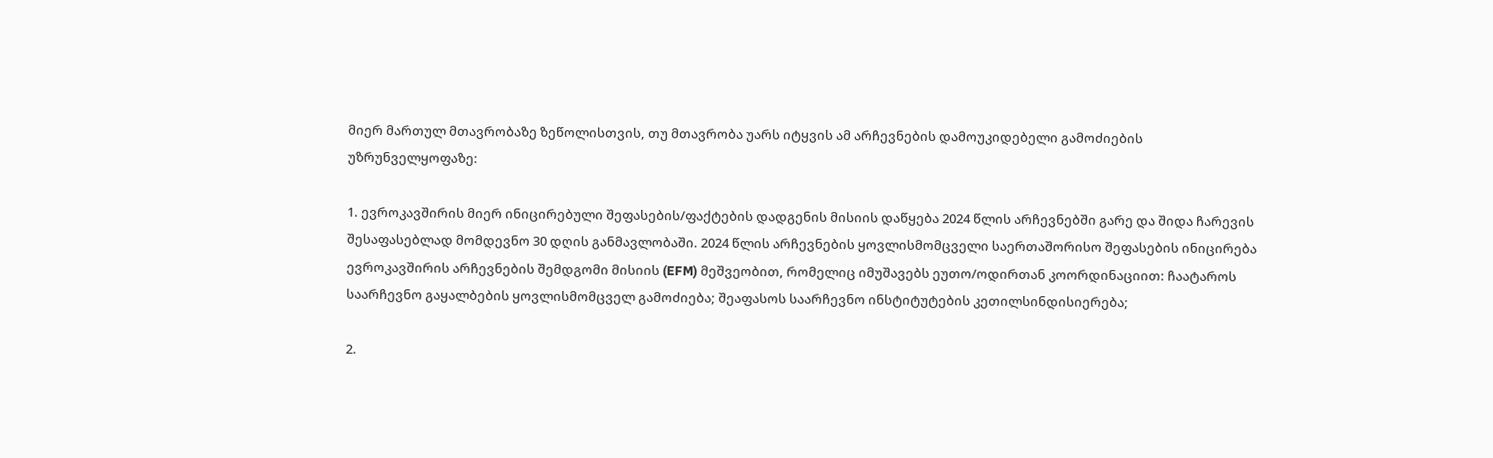მიერ მართულ მთავრობაზე ზეწოლისთვის, თუ მთავრობა უარს იტყვის ამ არჩევნების დამოუკიდებელი გამოძიების უზრუნველყოფაზე:

1. ევროკავშირის მიერ ინიცირებული შეფასების/ფაქტების დადგენის მისიის დაწყება 2024 წლის არჩევნებში გარე და შიდა ჩარევის შესაფასებლად მომდევნო 30 დღის განმავლობაში. 2024 წლის არჩევნების ყოვლისმომცველი საერთაშორისო შეფასების ინიცირება ევროკავშირის არჩევნების შემდგომი მისიის (EFM) მეშვეობით, რომელიც იმუშავებს ეუთო/ოდირთან კოორდინაციით: ჩაატაროს საარჩევნო გაყალბების ყოვლისმომცველ გამოძიება; შეაფასოს საარჩევნო ინსტიტუტების კეთილსინდისიერება;

2.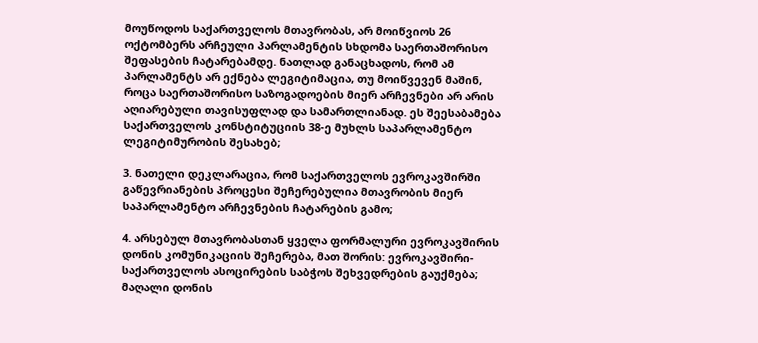მოუწოდოს საქართველოს მთავრობას, არ მოიწვიოს 26 ოქტომბერს არჩეული პარლამენტის სხდომა საერთაშორისო შეფასების ჩატარებამდე. ნათლად განაცხადოს, რომ ამ პარლამენტს არ ექნება ლეგიტიმაცია, თუ მოიწვევენ მაშინ, როცა საერთაშორისო საზოგადოების მიერ არჩევნები არ არის აღიარებული თავისუფლად და სამართლიანად. ეს შეესაბამება საქართველოს კონსტიტუციის 38-ე მუხლს საპარლამენტო ლეგიტიმურობის შესახებ;

3. ნათელი დეკლარაცია, რომ საქართველოს ევროკავშირში გაწევრიანების პროცესი შეჩერებულია მთავრობის მიერ საპარლამენტო არჩევნების ჩატარების გამო;

4. არსებულ მთავრობასთან ყველა ფორმალური ევროკავშირის დონის კომუნიკაციის შეჩერება, მათ შორის: ევროკავშირი-საქართველოს ასოცირების საბჭოს შეხვედრების გაუქმება; მაღალი დონის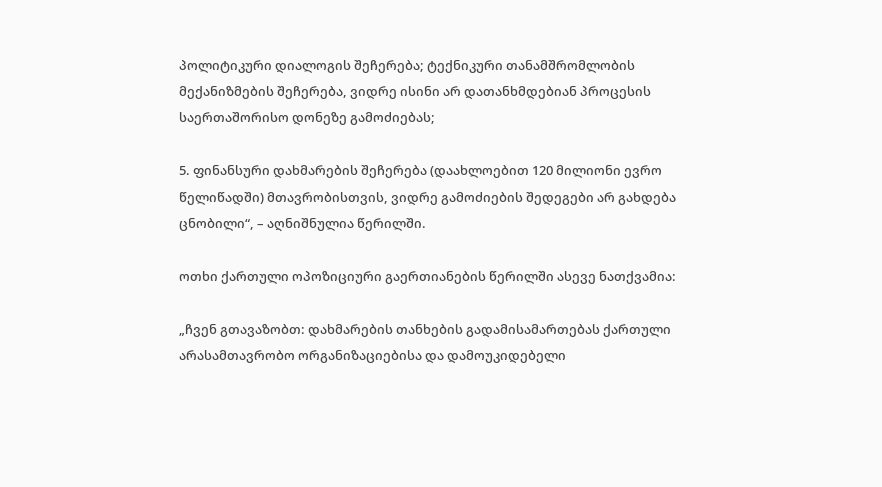პოლიტიკური დიალოგის შეჩერება; ტექნიკური თანამშრომლობის მექანიზმების შეჩერება, ვიდრე ისინი არ დათანხმდებიან პროცესის საერთაშორისო დონეზე გამოძიებას;

5. ფინანსური დახმარების შეჩერება (დაახლოებით 120 მილიონი ევრო წელიწადში) მთავრობისთვის, ვიდრე გამოძიების შედეგები არ გახდება ცნობილი“, – აღნიშნულია წერილში.

ოთხი ქართული ოპოზიციური გაერთიანების წერილში ასევე ნათქვამია:

„ჩვენ გთავაზობთ: დახმარების თანხების გადამისამართებას ქართული არასამთავრობო ორგანიზაციებისა და დამოუკიდებელი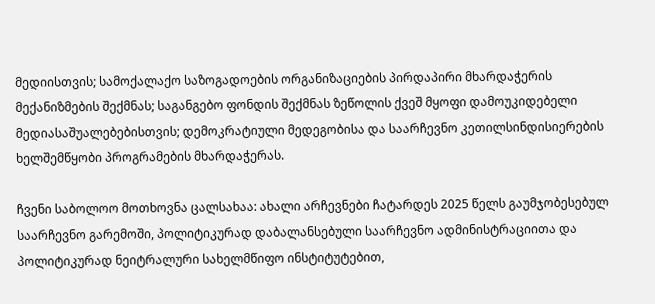მედიისთვის; სამოქალაქო საზოგადოების ორგანიზაციების პირდაპირი მხარდაჭერის მექანიზმების შექმნას; საგანგებო ფონდის შექმნას ზეწოლის ქვეშ მყოფი დამოუკიდებელი მედიასაშუალებებისთვის; დემოკრატიული მედეგობისა და საარჩევნო კეთილსინდისიერების ხელშემწყობი პროგრამების მხარდაჭერას.

ჩვენი საბოლოო მოთხოვნა ცალსახაა: ახალი არჩევნები ჩატარდეს 2025 წელს გაუმჯობესებულ საარჩევნო გარემოში, პოლიტიკურად დაბალანსებული საარჩევნო ადმინისტრაციითა და პოლიტიკურად ნეიტრალური სახელმწიფო ინსტიტუტებით,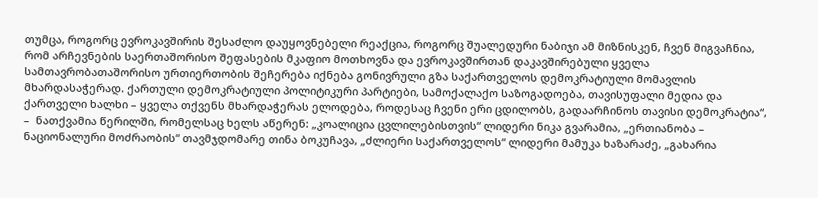თუმცა, როგორც ევროკავშირის შესაძლო დაუყოვნებელი რეაქცია, როგორც შუალედური ნაბიჯი ამ მიზნისკენ, ჩვენ მიგვაჩნია, რომ არჩევნების საერთაშორისო შეფასების მკაფიო მოთხოვნა და ევროკავშირთან დაკავშირებული ყველა სამთავრობათაშორისო ურთიერთობის შეჩერება იქნება გონივრული გზა საქართველოს დემოკრატიული მომავლის მხარდასაჭერად. ქართული დემოკრატიული პოლიტიკური პარტიები, სამოქალაქო საზოგადოება, თავისუფალი მედია და ქართველი ხალხი – ყველა თქვენს მხარდაჭერას ელოდება, როდესაც ჩვენი ერი ცდილობს, გადაარჩინოს თავისი დემოკრატია“, –  ნათქვამია წერილში, რომელსაც ხელს აწერენ: „კოალიცია ცვლილებისთვის“ ლიდერი ნიკა გვარამია, „ერთიანობა – ნაციონალური მოძრაობის“ თავმჯდომარე თინა ბოკუჩავა, „ძლიერი საქართველოს“ ლიდერი მამუკა ხაზარაძე, „გახარია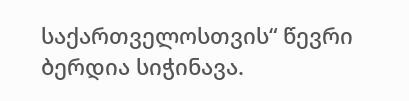საქართველოსთვის“ წევრი ბერდია სიჭინავა.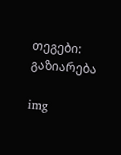თეგები:
გაზიარება

img